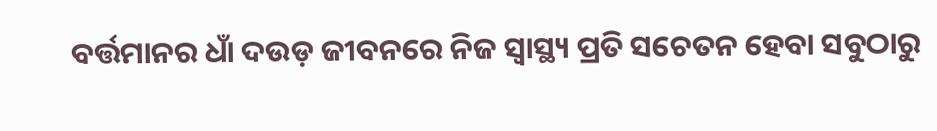ବର୍ତ୍ତମାନର ଧାଁ ଦଉଡ଼ ଜୀବନରେ ନିଜ ସ୍ବାସ୍ଥ୍ୟ ପ୍ରତି ସଚେତନ ହେବା ସବୁଠାରୁ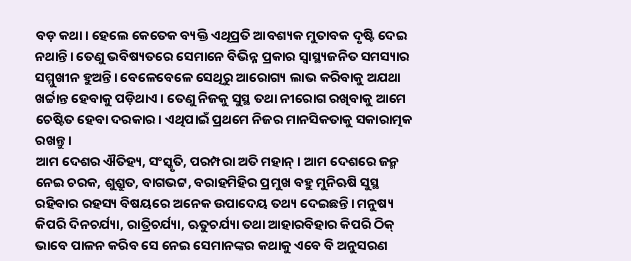ବଡ଼ କଥା। ହେଲେ କେତେକ ବ୍ୟକ୍ତି ଏଥିପ୍ରତି ଆବଶ୍ୟକ ମୁତାବକ ଦୃଷ୍ଟି ଦେଇ ନଥାନ୍ତି। ତେଣୁ ଭବିଷ୍ୟତରେ ସେମାନେ ବିଭିନ୍ନ ପ୍ରକାର ସ୍ବାସ୍ଥ୍ୟଜନିତ ସମସ୍ୟାର ସମ୍ମୁଖୀନ ହୁଅନ୍ତି। ବେଳେବେଳେ ସେଥିରୁ ଆରୋଗ୍ୟ ଲାଭ କରିବାକୁ ଅଯଥା ଖର୍ଚ୍ଚାନ୍ତ ହେବାକୁ ପଡ଼ିଥାଏ। ତେଣୁ ନିଜକୁ ସୁସ୍ଥ ତଥା ନୀରୋଗ ରଖିବାକୁ ଆମେ ଚେଷ୍ଟିତ ହେବା ଦରକାର। ଏଥିପାଇଁ ପ୍ରଥମେ ନିଜର ମାନସିକତାକୁ ସକାରାତ୍ମକ ରଖନ୍ତୁ।
ଆମ ଦେଶର ଐତିହ୍ୟ, ସଂସ୍କୃତି, ପରମ୍ପରା ଅତି ମହାନ୍। ଆମ ଦେଶରେ ଜନ୍ମ ନେଇ ଚରକ, ଶୁଶ୍ରୁତ, ବାଗଭଟ୍ଟ, ବରାହମିହିର ପ୍ରମୁଖ ବହୁ ମୁନିଋଷି ସୁସ୍ଥ ରହିବାର ରହସ୍ୟ ବିଷୟରେ ଅନେକ ଉପାଦେୟ ତଥ୍ୟ ଦେଇଛନ୍ତି। ମନୁଷ୍ୟ କିପରି ଦିନଚର୍ଯ୍ୟା, ରାତ୍ରିଚର୍ଯ୍ୟା, ଋତୁଚର୍ଯ୍ୟା ତଥା ଆହାରବିହାର କିପରି ଠିକ୍ ଭାବେ ପାଳନ କରିବ ସେ ନେଇ ସେମାନଙ୍କର କଥାକୁ ଏବେ ବି ଅନୁସରଣ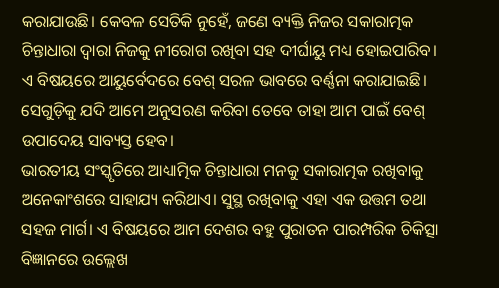କରାଯାଉଛି। କେବଳ ସେତିକି ନୁହେଁ, ଜଣେ ବ୍ୟକ୍ତି ନିଜର ସକାରାତ୍ମକ ଚିନ୍ତାଧାରା ଦ୍ୱାରା ନିଜକୁ ନୀରୋଗ ରଖିବା ସହ ଦୀର୍ଘାୟୁ ମଧ୍ୟ ହୋଇପାରିବ। ଏ ବିଷୟରେ ଆୟୁର୍ବେଦରେ ବେଶ୍ ସରଳ ଭାବରେ ବର୍ଣ୍ଣନା କରାଯାଇଛି। ସେଗୁଡ଼ିକୁ ଯଦି ଆମେ ଅନୁସରଣ କରିବା ତେବେ ତାହା ଆମ ପାଇଁ ବେଶ୍ ଉପାଦେୟ ସାବ୍ୟସ୍ତ ହେବ।
ଭାରତୀୟ ସଂସ୍କୃତିରେ ଆଧ୍ୟାତ୍ମିକ ଚିନ୍ତାଧାରା ମନକୁ ସକାରାତ୍ମକ ରଖିବାକୁ ଅନେକାଂଶରେ ସାହାଯ୍ୟ କରିଥାଏ। ସୁସ୍ଥ ରଖିବାକୁ ଏହା ଏକ ଉତ୍ତମ ତଥା ସହଜ ମାର୍ଗ। ଏ ବିଷୟରେ ଆମ ଦେଶର ବହୁ ପୁରାତନ ପାରମ୍ପରିକ ଚିକିତ୍ସା ବିଜ୍ଞାନରେ ଉଲ୍ଲେଖ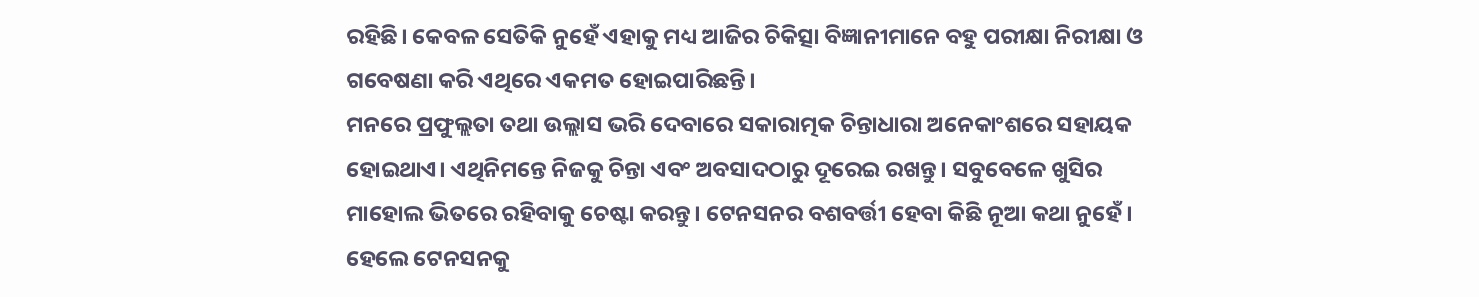ରହିଛି। କେବଳ ସେତିକି ନୁହେଁ ଏହାକୁ ମଧ୍ୟ ଆଜିର ଚିକିତ୍ସା ବିଜ୍ଞାନୀମାନେ ବହୁ ପରୀକ୍ଷା ନିରୀକ୍ଷା ଓ ଗବେଷଣା କରି ଏଥିରେ ଏକମତ ହୋଇପାରିଛନ୍ତି।
ମନରେ ପ୍ରଫୁଲ୍ଲତା ତଥା ଉଲ୍ଲାସ ଭରି ଦେବାରେ ସକାରାତ୍ମକ ଚିନ୍ତାଧାରା ଅନେକାଂଶରେ ସହାୟକ ହୋଇଥାଏ। ଏଥିନିମନ୍ତେ ନିଜକୁ ଚିନ୍ତା ଏବଂ ଅବସାଦଠାରୁ ଦୂରେଇ ରଖନ୍ତୁ। ସବୁବେଳେ ଖୁସିର ମାହୋଲ ଭିତରେ ରହିବାକୁ ଚେଷ୍ଟା କରନ୍ତୁ। ଟେନସନର ବଶବର୍ତ୍ତୀ ହେବା କିଛି ନୂଆ କଥା ନୁହେଁ। ହେଲେ ଟେନସନକୁ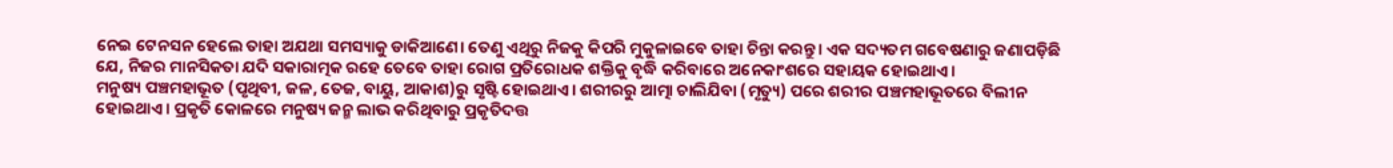ନେଇ ଟେନସନ ହେଲେ ତାହା ଅଯଥା ସମସ୍ୟାକୁ ଡାକିଆଣେ। ତେଣୁ ଏଥିରୁ ନିଜକୁ କିପରି ମୁକୁଳାଇବେ ତାହା ଚିନ୍ତା କରନ୍ତୁ। ଏକ ସଦ୍ୟତମ ଗବେଷଣାରୁ ଜଣାପଡ଼ିଛି ଯେ, ନିଜର ମାନସିକତା ଯଦି ସକାରାତ୍ମକ ରହେ ତେବେ ତାହା ରୋଗ ପ୍ରତିରୋଧକ ଶକ୍ତିକୁ ବୃଦ୍ଧି କରିବାରେ ଅନେକାଂଶରେ ସହାୟକ ହୋଇଥାଏ।
ମନୁଷ୍ୟ ପଞ୍ଚମହାଭୂତ (ପୃଥିବୀ, ଜଳ, ତେଜ, ବାୟୁ, ଆକାଶ)ରୁ ସୃଷ୍ଟି ହୋଇଥାଏ। ଶରୀରରୁ ଆତ୍ମା ଚାଲିଯିବା (ମୃତ୍ୟୁ) ପରେ ଶରୀର ପଞ୍ଚମହାଭୂତରେ ବିଲୀନ ହୋଇଥାଏ। ପ୍ରକୃତି କୋଳରେ ମନୁଷ୍ୟ ଜନ୍ମ ଲାଭ କରିଥିବାରୁ ପ୍ରକୃତିଦତ୍ତ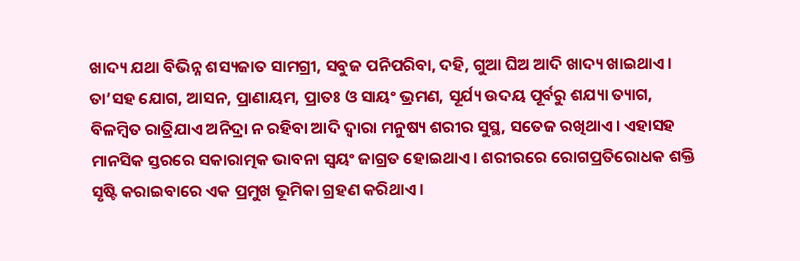ଖାଦ୍ୟ ଯଥା ବିଭିନ୍ନ ଶସ୍ୟଜାତ ସାମଗ୍ରୀ, ସବୁଜ ପନିପରିବା, ଦହି, ଗୁଆ ଘିଅ ଆଦି ଖାଦ୍ୟ ଖାଇଥାଏ। ତା’ସହ ଯୋଗ, ଆସନ, ପ୍ରାଣାୟମ, ପ୍ରାତଃ ଓ ସାୟଂ ଭ୍ରମଣ, ସୂର୍ଯ୍ୟ ଉଦୟ ପୂର୍ବରୁ ଶଯ୍ୟା ତ୍ୟାଗ, ବିଳମ୍ବିତ ରାତ୍ରିଯାଏ ଅନିଦ୍ରା ନ ରହିବା ଆଦି ଦ୍ୱାରା ମନୁଷ୍ୟ ଶରୀର ସୁସ୍ଥ, ସତେଜ ରଖିଥାଏ। ଏହାସହ ମାନସିକ ସ୍ତରରେ ସକାରାତ୍ମକ ଭାବନା ସ୍ବୟଂ ଜାଗ୍ରତ ହୋଇଥାଏ। ଶରୀରରେ ରୋଗପ୍ରତିରୋଧକ ଶକ୍ତି ସୃଷ୍ଟି କରାଇବାରେ ଏକ ପ୍ରମୁଖ ଭୂମିକା ଗ୍ରହଣ କରିଥାଏ।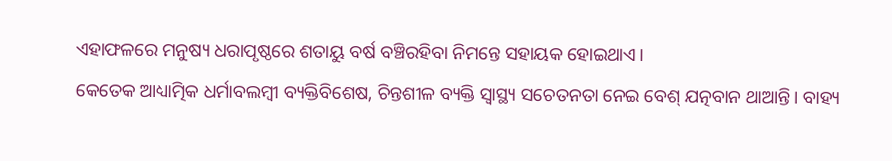ଏହାଫଳରେ ମନୁଷ୍ୟ ଧରାପୃଷ୍ଠରେ ଶତାୟୁ ବର୍ଷ ବଞ୍ଚିରହିବା ନିମନ୍ତେ ସହାୟକ ହୋଇଥାଏ।
କେତେକ ଆଧ୍ୟାତ୍ମିକ ଧର୍ମାବଲମ୍ବୀ ବ୍ୟକ୍ତିବିଶେଷ, ଚିନ୍ତଶୀଳ ବ୍ୟକ୍ତି ସ୍ବାସ୍ଥ୍ୟ ସଚେତନତା ନେଇ ବେଶ୍ ଯତ୍ନବାନ ଥାଆନ୍ତି। ବାହ୍ୟ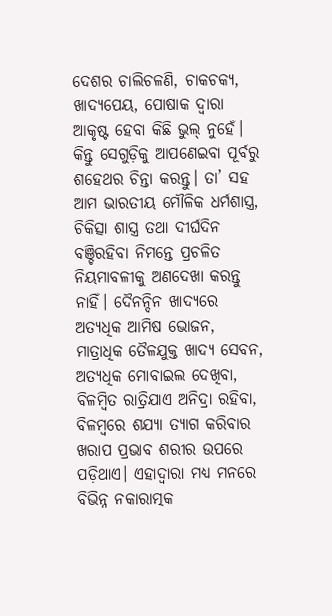ଦେଶର ଚାଲିଚଳଣି, ଚାକଚକ୍ୟ, ଖାଦ୍ୟପେୟ, ପୋଷାକ ଦ୍ୱାରା ଆକୃଷ୍ଟ ହେବା କିଛି ଭୁଲ୍ ନୁହେଁ। କିନ୍ତୁ ସେଗୁଡ଼ିକୁ ଆପଣେଇବା ପୂର୍ବରୁ ଶହେଥର ଚିନ୍ତା କରନ୍ତୁ। ତା’ ସହ ଆମ ଭାରତୀୟ ମୌଳିକ ଧର୍ମଶାସ୍ତ୍ର, ଚିକିତ୍ସା ଶାସ୍ତ୍ର ତଥା ଦୀର୍ଘଦିନ ବଞ୍ଚିରହିବା ନିମନ୍ତେ ପ୍ରଚଳିତ ନିୟମାବଳୀକୁ ଅଣଦେଖା କରନ୍ତୁ ନାହିଁ। ଦୈନନ୍ଦିନ ଖାଦ୍ୟରେ ଅତ୍ୟଧିକ ଆମିଷ ଭୋଜନ, ମାତ୍ରାଧିକ ତୈଳଯୁକ୍ତ ଖାଦ୍ୟ ସେବନ, ଅତ୍ୟଧିକ ମୋବାଇଲ ଦେଖିବା, ବିଳମ୍ବିତ ରାତ୍ରିଯାଏ ଅନିଦ୍ରା ରହିବା, ବିଳମ୍ବରେ ଶଯ୍ୟା ତ୍ୟାଗ କରିବାର ଖରାପ ପ୍ରଭାବ ଶରୀର ଉପରେ ପଡ଼ିଥାଏ। ଏହାଦ୍ୱାରା ମଧ୍ୟ ମନରେ ବିଭିନ୍ନ ନକାରାତ୍ମକ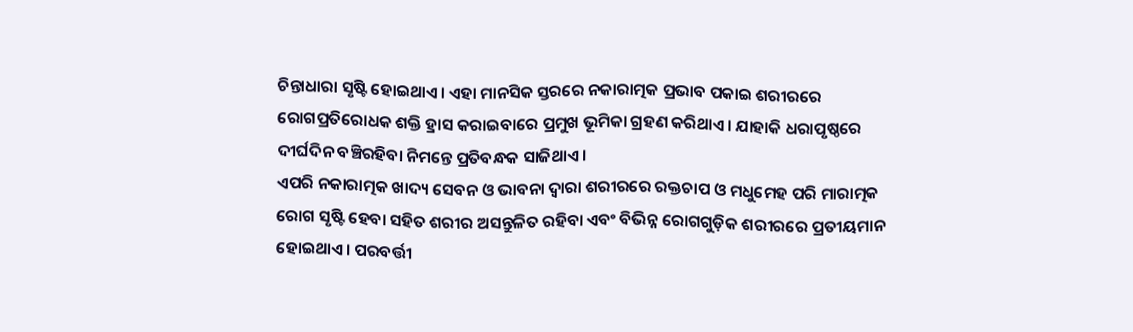ଚିନ୍ତାଧାରା ସୃଷ୍ଟି ହୋଇଥାଏ। ଏହା ମାନସିକ ସ୍ତରରେ ନକାରାତ୍ମକ ପ୍ରଭାବ ପକାଇ ଶରୀରରେ ରୋଗପ୍ରତିରୋଧକ ଶକ୍ତି ହ୍ରାସ କରାଇବାରେ ପ୍ରମୁଖ ଭୂମିକା ଗ୍ରହଣ କରିଥାଏ। ଯାହାକି ଧରାପୃଷ୍ଠରେ ଦୀର୍ଘଦିନ ବଞ୍ଚିରହିବା ନିମନ୍ତେ ପ୍ରତିବନ୍ଧକ ସାଜିଥାଏ।
ଏପରି ନକାରାତ୍ମକ ଖାଦ୍ୟ ସେବନ ଓ ଭାବନା ଦ୍ୱାରା ଶରୀରରେ ରକ୍ତଚାପ ଓ ମଧୁମେହ ପରି ମାରାତ୍ମକ ରୋଗ ସୃଷ୍ଟି ହେବା ସହିତ ଶରୀର ଅସନ୍ତୁଳିତ ରହିବା ଏବଂ ବିଭିନ୍ନ ରୋଗଗୁଡ଼ିକ ଶରୀରରେ ପ୍ରତୀୟମାନ ହୋଇଥାଏ। ପରବର୍ତ୍ତୀ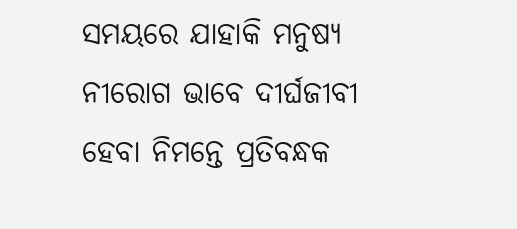ସମୟରେ ଯାହାକି ମନୁଷ୍ୟ ନୀରୋଗ ଭାବେ ଦୀର୍ଘଜୀବୀ ହେବା ନିମନ୍ତେ ପ୍ରତିବନ୍ଧକ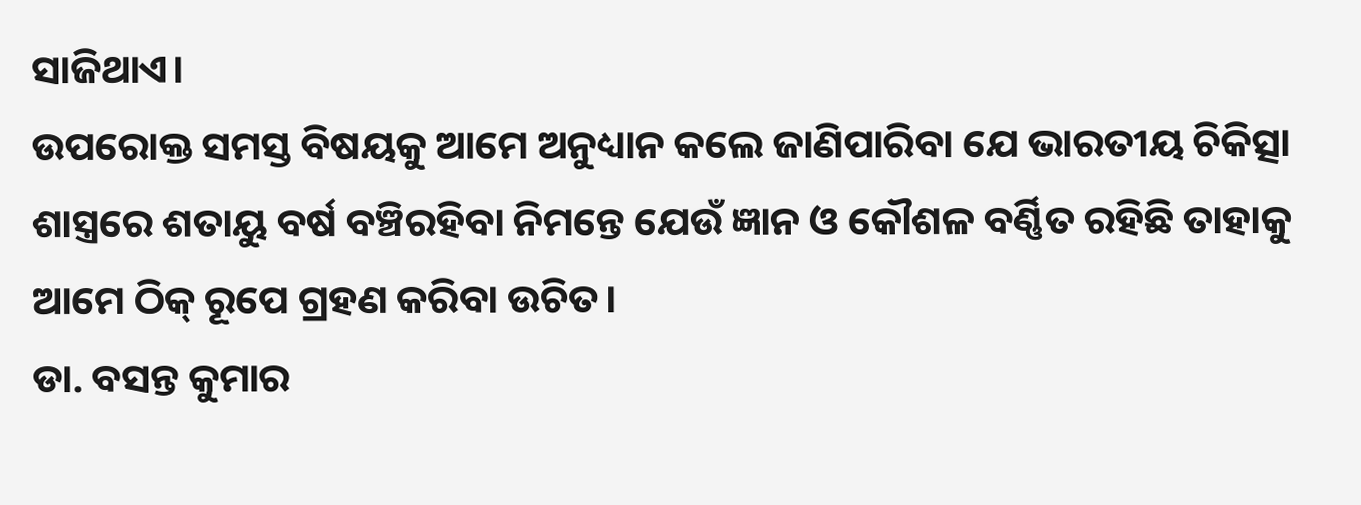ସାଜିଥାଏ।
ଉପରୋକ୍ତ ସମସ୍ତ ବିଷୟକୁ ଆମେ ଅନୁଧ୍ୟାନ କଲେ ଜାଣିପାରିବା ଯେ ଭାରତୀୟ ଚିକିତ୍ସା ଶାସ୍ତ୍ରରେ ଶତାୟୁ ବର୍ଷ ବଞ୍ଚିରହିବା ନିମନ୍ତେ ଯେଉଁ ଜ୍ଞାନ ଓ କୌଶଳ ବର୍ଣ୍ଣିତ ରହିଛି ତାହାକୁ ଆମେ ଠିକ୍ ରୂପେ ଗ୍ରହଣ କରିବା ଉଚିତ।
ଡା. ବସନ୍ତ କୁମାର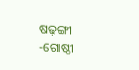ଷଢ଼ଙ୍ଗୀ
-ଗୋଷ୍ଠୀ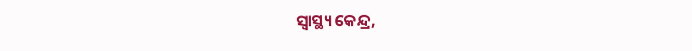ସ୍ବାସ୍ଥ୍ୟ କେନ୍ଦ୍ର,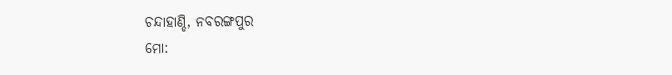ଚନ୍ଦାହାଣ୍ଡି, ନବରଙ୍ଗପୁର
ମୋ: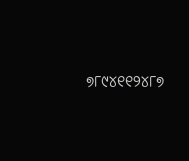୭୮୯୪୧୧୨୪୮୭